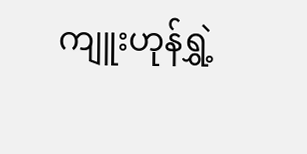ကျူးဟုန်ရွှဲ့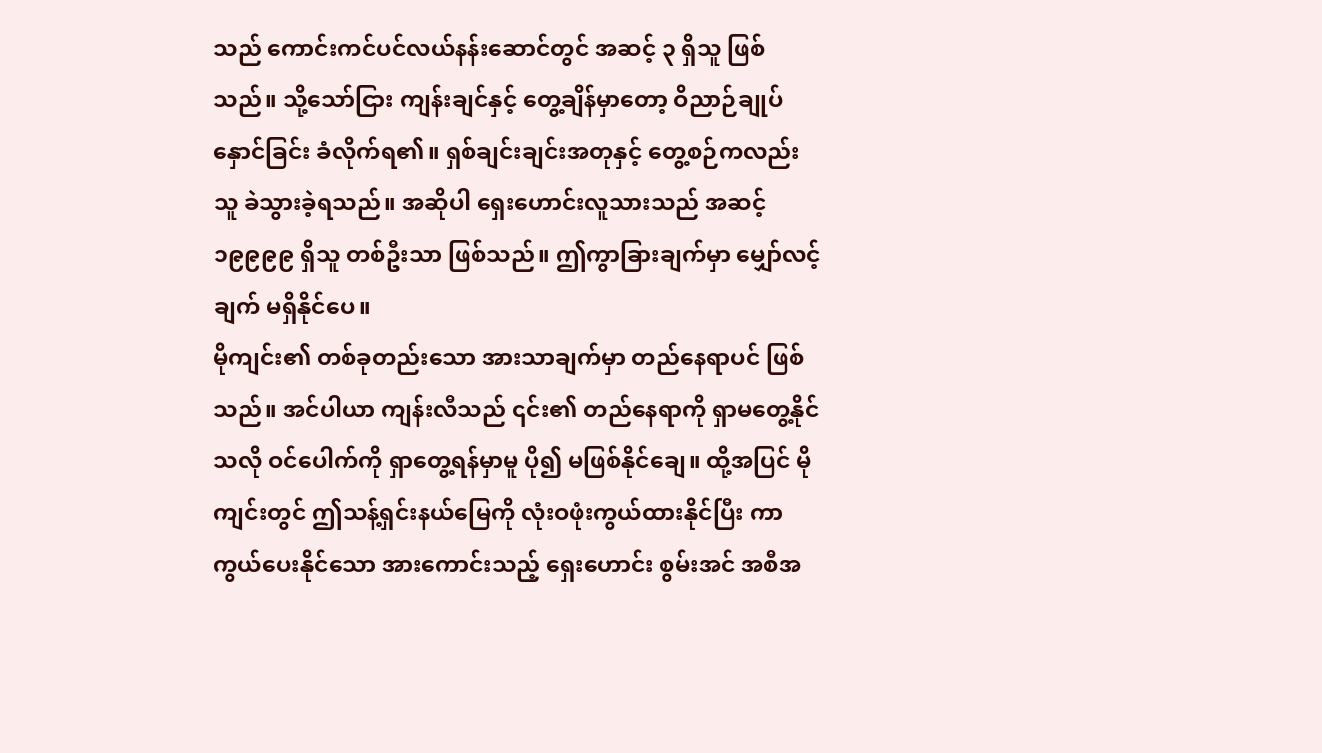သည် ကောင်းကင်ပင်လယ်နန်းဆောင်တွင် အဆင့် ၃ ရှိသူ ဖြစ်သည်။ သို့သော်ငြား ကျန်းချင်နှင့် တွေ့ချိန်မှာတော့ ဝိညာဉ်ချုပ်နှောင်ခြင်း ခံလိုက်ရ၏။ ရှစ်ချင်းချင်းအတုနှင့် တွေ့စဉ်ကလည်း သူ ခဲသွားခဲ့ရသည်။ အဆိုပါ ရှေးဟောင်းလူသားသည် အဆင့် ၁၉၉၉၉ ရှိသူ တစ်ဦးသာ ဖြစ်သည်။ ဤကွာခြားချက်မှာ မျှော်လင့်ချက် မရှိနိုင်ပေ။
မိုကျင်း၏ တစ်ခုတည်းသော အားသာချက်မှာ တည်နေရာပင် ဖြစ်သည်။ အင်ပါယာ ကျန်းလီသည် ၎င်း၏ တည်နေရာကို ရှာမတွေ့နိုင်သလို ဝင်ပေါက်ကို ရှာတွေ့ရန်မှာမူ ပို၍ မဖြစ်နိုင်ချေ။ ထို့အပြင် မိုကျင်းတွင် ဤသန့်ရှင်းနယ်မြေကို လုံးဝဖုံးကွယ်ထားနိုင်ပြီး ကာကွယ်ပေးနိုင်သော အားကောင်းသည့် ရှေးဟောင်း စွမ်းအင် အစီအ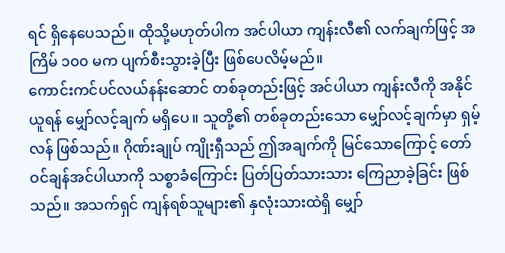ရင် ရှိနေပေသည်။ ထိုသို့မဟုတ်ပါက အင်ပါယာ ကျန်းလီ၏ လက်ချက်ဖြင့် အကြိမ် ၁၀၀ မက ပျက်စီးသွားခဲ့ပြီး ဖြစ်ပေလိမ့်မည်။
ကောင်းကင်ပင်လယ်နန်းဆောင် တစ်ခုတည်းဖြင့် အင်ပါယာ ကျန်းလီကို အနိုင်ယူရန် မျှော်လင့်ချက် မရှိပေ။ သူတို့၏ တစ်ခုတည်းသော မျှော်လင့်ချက်မှာ ရှမ့်လန် ဖြစ်သည်။ ဂိုဏ်းချုပ် ကျိုးရှီသည် ဤအချက်ကို မြင်သောကြောင့် တော်ဝင်ချန်အင်ပါယာကို သစ္စာခံကြောင်း ပြတ်ပြတ်သားသား ကြေညာခဲ့ခြင်း ဖြစ်သည်။ အသက်ရှင် ကျန်ရစ်သူများ၏ နှလုံးသားထဲရှိ မျှော်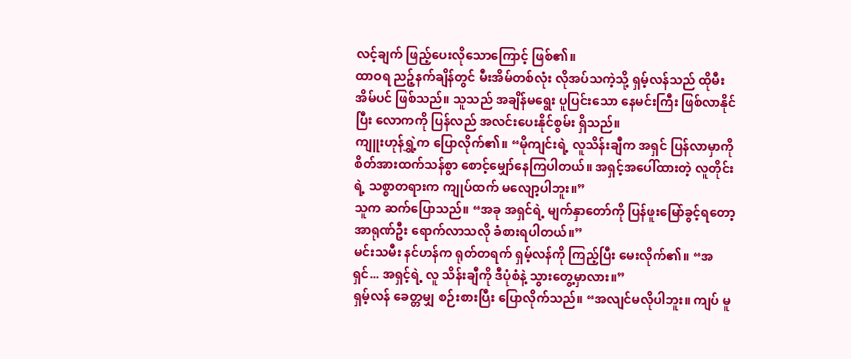လင့်ချက် ဖြည့်ပေးလိုသောကြောင့် ဖြစ်၏။
ထာဝရ ညဉ့်နက်ချိန်တွင် မီးအိမ်တစ်လုံး လိုအပ်သကဲ့သို့ ရှမ့်လန်သည် ထိုမီးအိမ်ပင် ဖြစ်သည်။ သူသည် အချိန်မရွေး ပူပြင်းသော နေမင်းကြီး ဖြစ်လာနိုင်ပြီး လောကကို ပြန်လည် အလင်းပေးနိုင်စွမ်း ရှိသည်။
ကျူးဟုန်ရွှဲ့က ပြောလိုက်၏။ “မိုကျင်းရဲ့ လူသိန်းချီက အရှင် ပြန်လာမှာကို စိတ်အားထက်သန်စွာ စောင့်မျှော်နေကြပါတယ်။ အရှင့်အပေါ်ထားတဲ့ လူတိုင်းရဲ့ သစ္စာတရားက ကျုပ်ထက် မလျော့ပါဘူး။”
သူက ဆက်ပြောသည်။ “အခု အရှင်ရဲ့ မျက်နှာတော်ကို ပြန်ဖူးမြော်ခွင့်ရတော့ အာရုဏ်ဦး ရောက်လာသလို ခံစားရပါတယ်။”
မင်းသမီး နင်ဟန်က ရုတ်တရက် ရှမ့်လန်ကို ကြည့်ပြီး မေးလိုက်၏။ “အရှင်... အရှင့်ရဲ့ လူ သိန်းချီကို ဒီပုံစံနဲ့ သွားတွေ့မှာလား။”
ရှမ့်လန် ခေတ္တမျှ စဉ်းစားပြီး ပြောလိုက်သည်။ “အလျင်မလိုပါဘူး။ ကျပ် မူ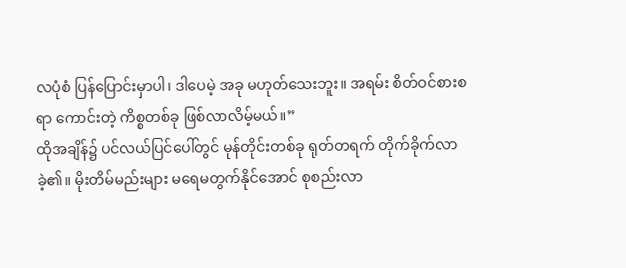လပုံစံ ပြန်ပြောင်းမှာပါ၊ ဒါပေမဲ့ အခု မဟုတ်သေးဘူး။ အရမ်း စိတ်ဝင်စားစရာ ကောင်းတဲ့ ကိစ္စတစ်ခု ဖြစ်လာလိမ့်မယ်။”
ထိုအချိန်၌ ပင်လယ်ပြင်ပေါ်တွင် မုန်တိုင်းတစ်ခု ရုတ်တရက် တိုက်ခိုက်လာခဲ့၏။ မိုးတိမ်မည်းများ မရေမတွက်နိုင်အောင် စုစည်းလာ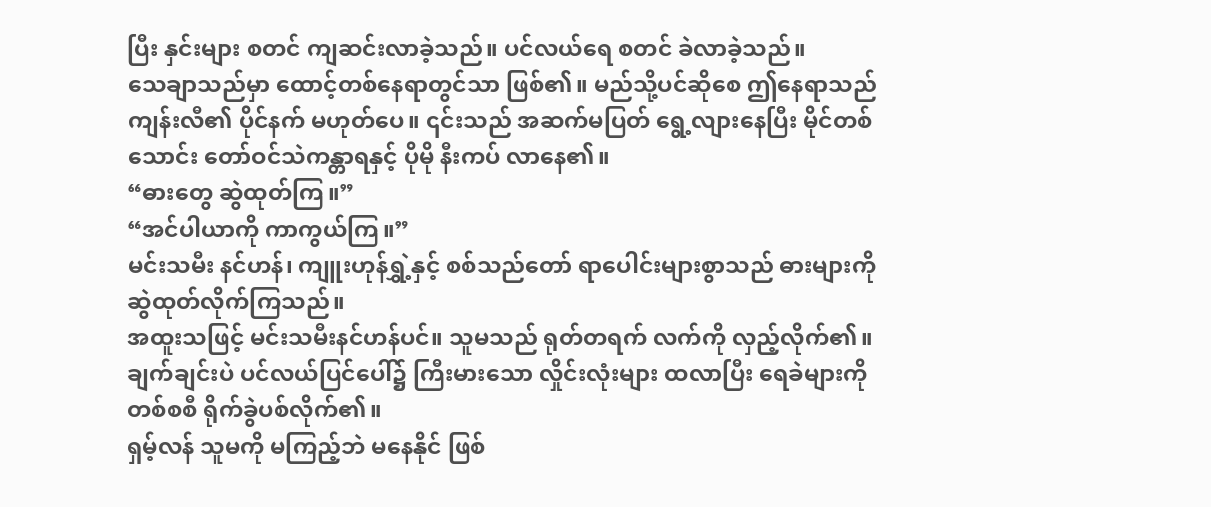ပြီး နှင်းများ စတင် ကျဆင်းလာခဲ့သည်။ ပင်လယ်ရေ စတင် ခဲလာခဲ့သည်။
သေချာသည်မှာ ထောင့်တစ်နေရာတွင်သာ ဖြစ်၏။ မည်သို့ပင်ဆိုစေ ဤနေရာသည် ကျန်းလီ၏ ပိုင်နက် မဟုတ်ပေ။ ၎င်းသည် အဆက်မပြတ် ရွေ့လျားနေပြီး မိုင်တစ်သောင်း တော်ဝင်သဲကန္တာရနှင့် ပိုမို နီးကပ် လာနေ၏။
“ဓားတွေ ဆွဲထုတ်ကြ။”
“အင်ပါယာကို ကာကွယ်ကြ။”
မင်းသမီး နင်ဟန်၊ ကျူးဟုန်ရွှဲ့နှင့် စစ်သည်တော် ရာပေါင်းများစွာသည် ဓားများကို ဆွဲထုတ်လိုက်ကြသည်။
အထူးသဖြင့် မင်းသမီးနင်ဟန်ပင်။ သူမသည် ရုတ်တရက် လက်ကို လှည့်လိုက်၏။ ချက်ချင်းပဲ ပင်လယ်ပြင်ပေါ်၌ ကြီးမားသော လှိုင်းလုံးများ ထလာပြီး ရေခဲများကို တစ်စစီ ရိုက်ခွဲပစ်လိုက်၏။
ရှမ့်လန် သူမကို မကြည့်ဘဲ မနေနိုင် ဖြစ်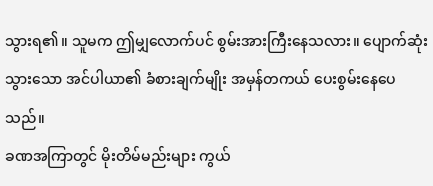သွားရ၏။ သူမက ဤမျှလောက်ပင် စွမ်းအားကြီးနေသလား။ ပျောက်ဆုံးသွားသော အင်ပါယာ၏ ခံစားချက်မျိုး အမှန်တကယ် ပေးစွမ်းနေပေသည်။
ခဏအကြာတွင် မိုးတိမ်မည်းများ ကွယ်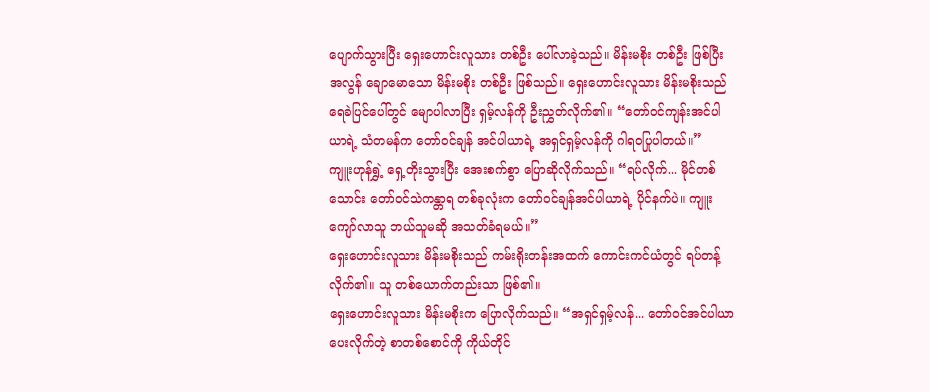ပျောက်သွားပြီး ရှေးဟောင်းလူသား တစ်ဦး ပေါ်လာခဲ့သည်။ မိန်းမစိုး တစ်ဦး ဖြစ်ပြီး အလွန် ချောမောသော မိန်းမစိုး တစ်ဦး ဖြစ်သည်။ ရှေးဟောင်းလူသား မိန်းမစိုးသည် ရေခဲပြင်ပေါ်တွင် မျောပါလာပြီး ရှမ့်လန်ကို ဦးညွှတ်လိုက်၏။ “တော်ဝင်ကျန်းအင်ပါယာရဲ့ သံတမန်က တော်ဝင်ချန် အင်ပါယာရဲ့ အရှင်ရှမ့်လန်ကို ဂါရဝပြုပါတယ်။”
ကျူးဟုန်ရွှဲ့ ရှေ့တိုးသွားပြီး အေးစက်စွာ ပြောဆိုလိုက်သည်။ “ရပ်လိုက်... မိုင်တစ်သောင်း တော်ဝင်သဲကန္တာရ တစ်ခုလုံးက တော်ဝင်ချန်အင်ပါယာရဲ့ ပိုင်နက်ပဲ။ ကျူးကျော်လာသူ ဘယ်သူမဆို အသတ်ခံရမယ်။”
ရှေးဟောင်းလူသား မိန်းမစိုးသည် ကမ်းရိုးတန်းအထက် ကောင်းကင်ယံတွင် ရပ်တန့်လိုက်၏။ သူ တစ်ယောက်တည်းသာ ဖြစ်၏။
ရှေးဟောင်းလူသား မိန်းမစိုးက ပြောလိုက်သည်။ “အရှင်ရှမ့်လန်... တော်ဝင်အင်ပါယာ ပေးလိုက်တဲ့ စာတစ်စောင်ကို ကိုယ်တိုင်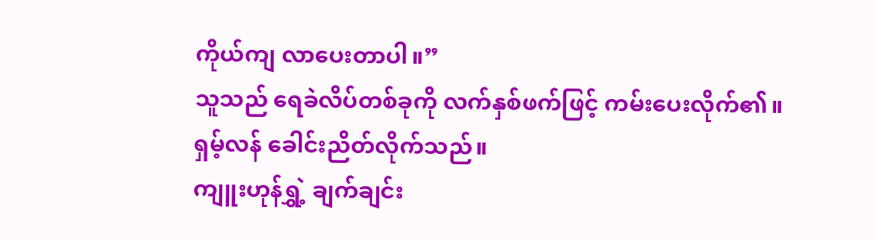ကိုယ်ကျ လာပေးတာပါ။”
သူသည် ရေခဲလိပ်တစ်ခုကို လက်နှစ်ဖက်ဖြင့် ကမ်းပေးလိုက်၏။
ရှမ့်လန် ခေါင်းညိတ်လိုက်သည်။
ကျူးဟုန်ရွှဲ့ ချက်ချင်း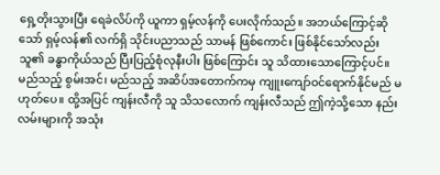ရှေ့တိုးသွားပြီး ရေခဲလိပ်ကို ယူကာ ရှမ့်လန်ကို ပေးလိုက်သည်။ အဘယ်ကြောင့်ဆိုသော် ရှမ့်လန်၏ လက်ရှိ သိုင်းပညာသည် သာမန် ဖြစ်ကောင်း ဖြစ်နိုင်သော်လည်း သူ၏ ခန္ဓာကိုယ်သည် ပြီးပြည့်စုံလုနီးပါး ဖြစ်ကြောင်း သူ သိထားသောကြောင့်ပင်။ မည်သည့် စွမ်းအင်၊ မည်သည့် အဆိပ်အတောက်ကမှ ကျူးကျော်ဝင်ရောက်နိုင်မည် မဟုတ်ပေ။ ထို့အပြင် ကျန်းလီကို သူ သိသလောက် ကျန်းလီသည် ဤကဲ့သို့သော နည်းလမ်းများကို အသုံး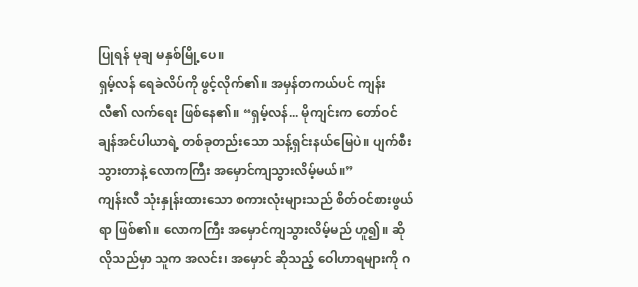ပြုရန် မုချ မနှစ်မြို့ပေ။
ရှမ့်လန် ရေခဲလိပ်ကို ဖွင့်လိုက်၏။ အမှန်တကယ်ပင် ကျန်းလီ၏ လက်ရေး ဖြစ်နေ၏။ “ရှမ့်လန်... မိုကျင်းက တော်ဝင်ချန်အင်ပါယာရဲ့ တစ်ခုတည်းသော သန့်ရှင်းနယ်မြေပဲ။ ပျက်စီးသွားတာနဲ့ လောကကြီး အမှောင်ကျသွားလိမ့်မယ်။”
ကျန်းလီ သုံးနှုန်းထားသော စကားလုံးများသည် စိတ်ဝင်စားဖွယ်ရာ ဖြစ်၏။ လောကကြီး အမှောင်ကျသွားလိမ့်မည် ဟူ၍။ ဆိုလိုသည်မှာ သူက အလင်း၊ အမှောင် ဆိုသည့် ဝေါဟာရများကို ဂ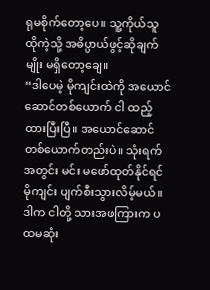ရုမစိုက်တော့ပေ။ သူ့ကိုယ်သူ ထိုကဲ့သို့ အဓိပ္ပာယ်ဖွင့်ဆိုချက်မျိုး မရှိတော့ချေ။
“ဒါပေမဲ့ မိုကျင်းထဲကို အယောင်ဆောင်တစ်ယောက် ငါ ထည့်ထားပြီးပြီ။ အယောင်ဆောင် တစ်ယောက်တည်းပဲ။ သုံးရက်အတွင်း မင်း မဖော်ထုတ်နိုင်ရင် မိုကျင်း ပျက်စီးသွားလိမ့်မယ်။ ဒါက ငါတို့ သားအဖကြားက ပထမဆုံး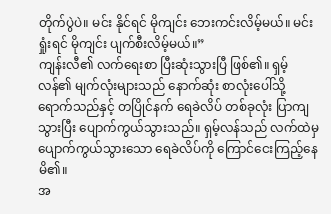တိုက်ပွဲပဲ။ မင်း နိုင်ရင် မိုကျင်း ဘေးကင်းလိမ့်မယ်။ မင်း ရှုံးရင် မိုကျင်း ပျက်စီးလိမ့်မယ်။”
ကျန်းလီ၏ လက်ရေးစာ ပြီးဆုံးသွားပြီ ဖြစ်၏။ ရှမ့်လန်၏ မျက်လုံးများသည် နောက်ဆုံး စာလုံးပေါ်သို့ ရောက်သည်နှင့် တပြိုင်နက် ရေခဲလိပ် တစ်ခုလုံး ပြာကျသွားပြီး ပျောက်ကွယ်သွားသည်။ ရှမ့်လန်သည် လက်ထဲမှ ပျောက်ကွယ်သွားသော ရေခဲလိပ်ကို ကြောင်ငေးကြည့်နေမိ၏။
အ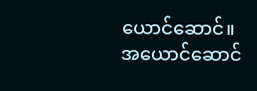ယောင်ဆောင်။ အယောင်ဆောင်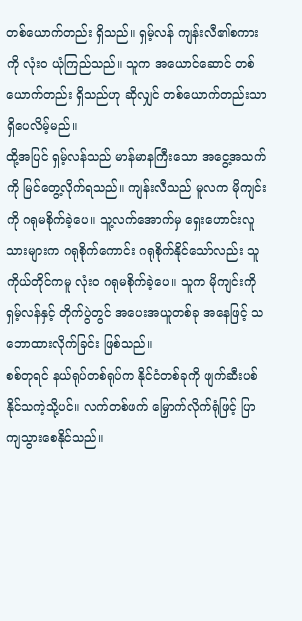တစ်ယောက်တည်း ရှိသည်။ ရှမ့်လန် ကျန်းလီ၏စကားကို လုံးဝ ယုံကြည်သည်။ သူက အယောင်ဆောင် တစ်ယောက်တည်း ရှိသည်ဟု ဆိုလျှင် တစ်ယောက်တည်းသာ ရှိပေလိမ့်မည်။
ထို့အပြင် ရှမ့်လန်သည် မာန်မာနကြီးသော အငွေ့အသက်ကို မြင်တွေ့လိုက်ရသည်။ ကျန်းလီသည် မူလက မိုကျင်းကို ဂရုမစိုက်ခဲ့ပေ။ သူ့လက်အောက်မှ ရှေးဟောင်းလူသားများက ဂရုစိုက်ကောင်း ဂရုစိုက်နိုင်သော်လည်း သူ ကိုယ်တိုင်ကမူ လုံးဝ ဂရုမစိုက်ခဲ့ပေ။ သူက မိုကျင်းကို ရှမ့်လန်နှင့် တိုက်ပွဲတွင် အပေးအယူတစ်ခု အနေဖြင့် သဘောထားလိုက်ခြင်း ဖြစ်သည်။
စစ်တုရင် နယ်ရုပ်တစ်ရုပ်က နိုင်ငံတစ်ခုကို ဖျက်ဆီးပစ်နိုင်သကဲ့သို့ပင်။ လက်တစ်ဖက် မြှောက်လိုက်ရုံဖြင့် ပြာကျသွားစေနိုင်သည်။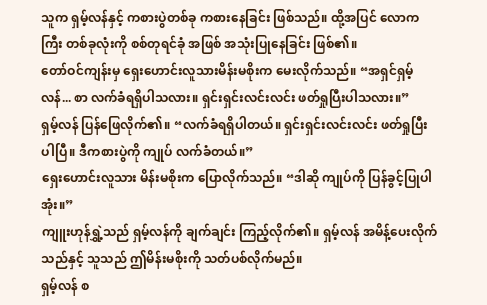သူက ရှမ့်လန်နှင့် ကစားပွဲတစ်ခု ကစားနေခြင်း ဖြစ်သည်။ ထို့အပြင် လောကကြီး တစ်ခုလုံးကို စစ်တုရင်ခုံ အဖြစ် အသုံးပြုနေခြင်း ဖြစ်၏။
တော်ဝင်ကျန်းမှ ရှေးဟောင်းလူသားမိန်းမစိုးက မေးလိုက်သည်။ “အရှင်ရှမ့်လန်... စာ လက်ခံရရှိပါသလား။ ရှင်းရှင်းလင်းလင်း ဖတ်ရှုပြီးပါသလား။”
ရှမ့်လန် ပြန်ဖြေလိုက်၏။ “လက်ခံရရှိပါတယ်။ ရှင်းရှင်းလင်းလင်း ဖတ်ရှုပြီးပါပြီ။ ဒီကစားပွဲကို ကျုပ် လက်ခံတယ်။”
ရှေးဟောင်းလူသား မိန်းမစိုးက ပြောလိုက်သည်။ “ဒါဆို ကျုပ်ကို ပြန်ခွင့်ပြုပါအုံး။”
ကျူးဟုန်ရွှဲ့သည် ရှမ့်လန်ကို ချက်ချင်း ကြည့်လိုက်၏။ ရှမ့်လန် အမိန့်ပေးလိုက်သည်နှင့် သူသည် ဤမိန်းမစိုးကို သတ်ပစ်လိုက်မည်။
ရှမ့်လန် စ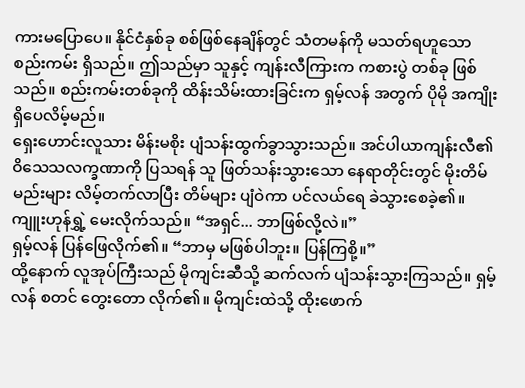ကားမပြောပေ။ နိုင်ငံနှစ်ခု စစ်ဖြစ်နေချိန်တွင် သံတမန်ကို မသတ်ရဟူသော စည်းကမ်း ရှိသည်။ ဤသည်မှာ သူနှင့် ကျန်းလီကြားက ကစားပွဲ တစ်ခု ဖြစ်သည်။ စည်းကမ်းတစ်ခုကို ထိန်းသိမ်းထားခြင်းက ရှမ့်လန် အတွက် ပိုမို အကျိုးရှိပေလိမ့်မည်။
ရှေးဟောင်းလူသား မိန်းမစိုး ပျံသန်းထွက်ခွာသွားသည်။ အင်ပါယာကျန်းလီ၏ ဝိသေသလက္ခဏာကို ပြသရန် သူ ဖြတ်သန်းသွားသော နေရာတိုင်းတွင် မိုးတိမ်မည်းများ လိမ့်တက်လာပြီး တိမ်များ ပျံဝဲကာ ပင်လယ်ရေ ခဲသွားစေခဲ့၏။
ကျူးဟုန်ရွှဲ့ မေးလိုက်သည်။ “အရှင်... ဘာဖြစ်လို့လဲ။”
ရှမ့်လန် ပြန်ဖြေလိုက်၏။ “ဘာမှ မဖြစ်ပါဘူး။ ပြန်ကြစို့။”
ထို့နောက် လူအုပ်ကြီးသည် မိုကျင်းဆီသို့ ဆက်လက် ပျံသန်းသွားကြသည်။ ရှမ့်လန် စတင် တွေးတော လိုက်၏။ မိုကျင်းထဲသို့ ထိုးဖောက်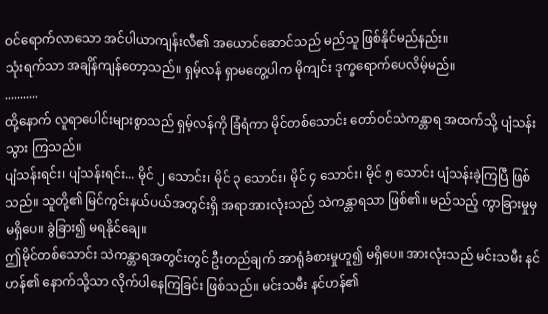ဝင်ရောက်လာသော အင်ပါယာကျန်းလီ၏ အယောင်ဆောင်သည် မည်သူ ဖြစ်နိုင်မည်နည်း။
သုံးရက်သာ အချိန်ကျန်တော့သည်။ ရှမ့်လန် ရှာမတွေ့ပါက မိုကျင်း ဒုက္ခရောက်ပေလိမ့်မည်။
...........
ထို့နောက် လူရာပေါင်းများစွာသည် ရှမ့်လန်ကို ခြံရံကာ မိုင်တစ်သောင်း တော်ဝင်သဲကန္တာရ အထက်သို့ ပျံသန်းသွား ကြသည်။
ပျံသန်းရင်း၊ ပျံသန်းရင်း... မိုင် ၂ သောင်း၊ မိုင် ၃ သောင်း၊ မိုင် ၄ သောင်း၊ မိုင် ၅ သောင်း ပျံသန်းခဲ့ကြပြီ ဖြစ်သည်။ သူတို့၏ မြင်ကွင်းနယ်ပယ်အတွင်းရှိ အရာအားလုံးသည် သဲကန္တာရသာ ဖြစ်၏။ မည်သည့် ကွာခြားမှုမှ မရှိပေ။ ခွဲခြား၍ မရနိုင်ချေ။
ဤမိုင်တစ်သောင်း သဲကန္တာရအတွင်းတွင် ဦးတည်ချက် အာရုံခံစားမှုဟူ၍ မရှိပေ။ အားလုံးသည် မင်းသမီး နင်ဟန်၏ နောက်သို့သာ လိုက်ပါနေကြခြင်း ဖြစ်သည်။ မင်းသမီး နင်ဟန်၏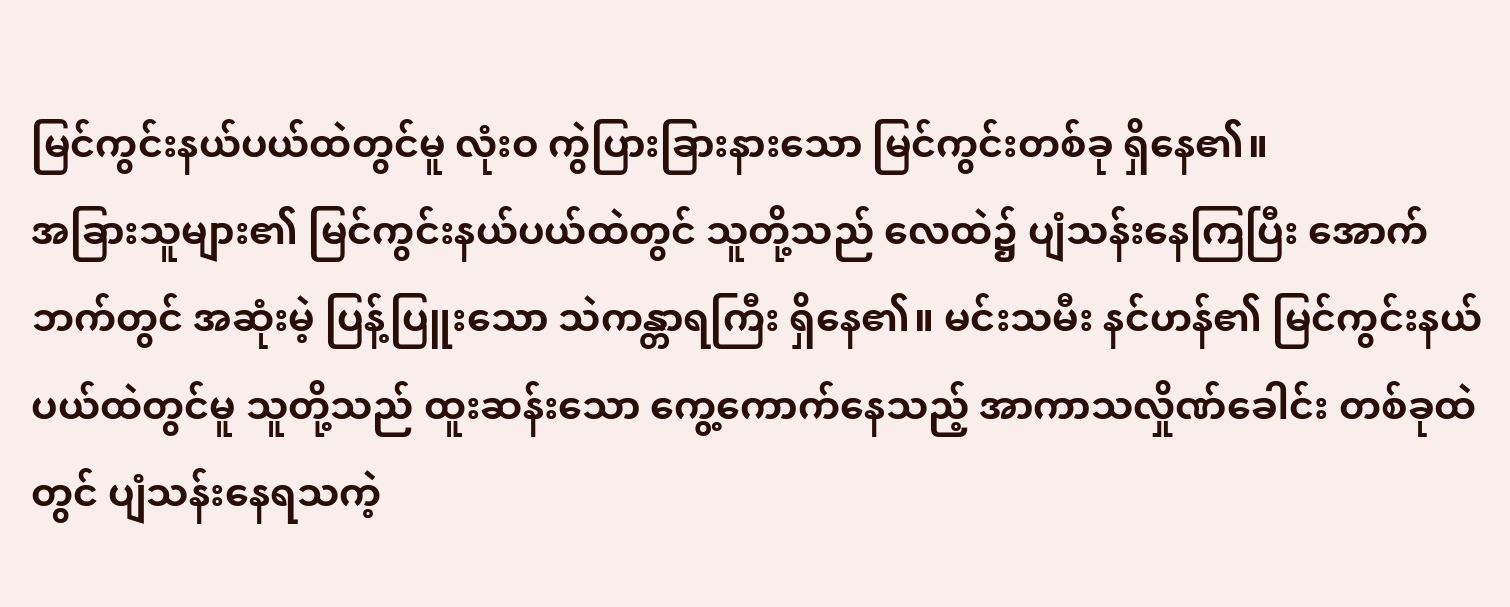မြင်ကွင်းနယ်ပယ်ထဲတွင်မူ လုံးဝ ကွဲပြားခြားနားသော မြင်ကွင်းတစ်ခု ရှိနေ၏။
အခြားသူများ၏ မြင်ကွင်းနယ်ပယ်ထဲတွင် သူတို့သည် လေထဲ၌ ပျံသန်းနေကြပြီး အောက်ဘက်တွင် အဆုံးမဲ့ ပြန့်ပြူးသော သဲကန္တာရကြီး ရှိနေ၏။ မင်းသမီး နင်ဟန်၏ မြင်ကွင်းနယ်ပယ်ထဲတွင်မူ သူတို့သည် ထူးဆန်းသော ကွေ့ကောက်နေသည့် အာကာသလှိုဏ်ခေါင်း တစ်ခုထဲတွင် ပျံသန်းနေရသကဲ့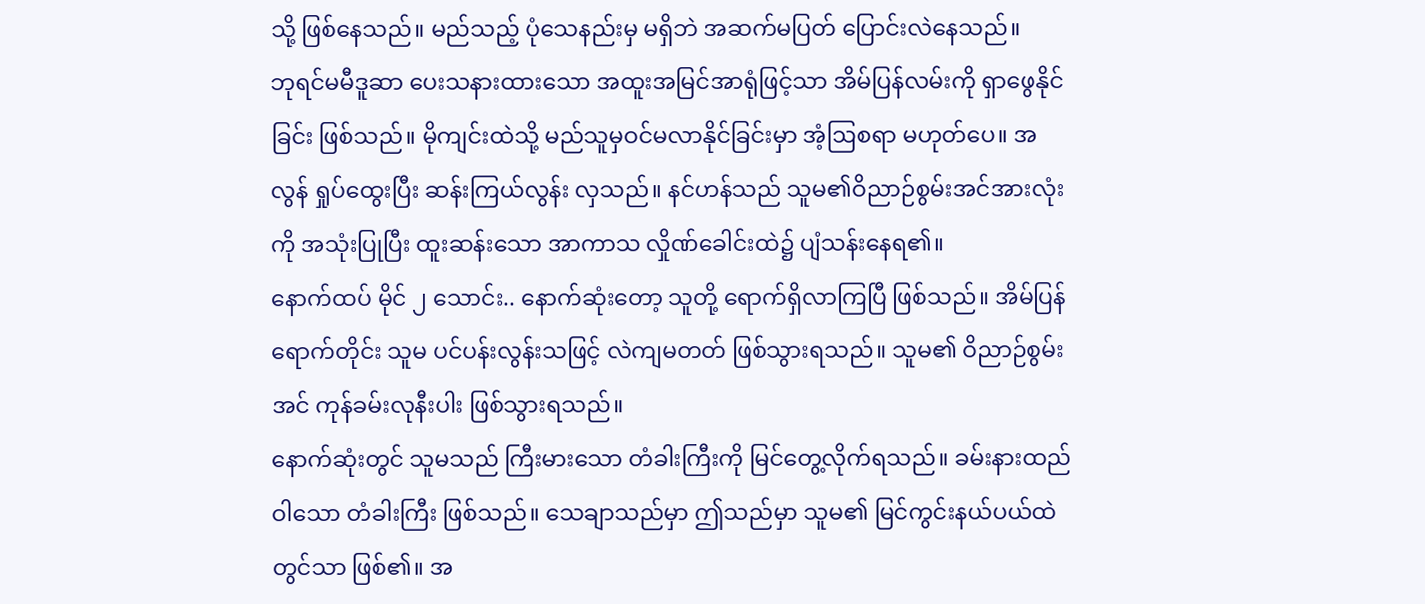သို့ ဖြစ်နေသည်။ မည်သည့် ပုံသေနည်းမှ မရှိဘဲ အဆက်မပြတ် ပြောင်းလဲနေသည်။
ဘုရင်မမီဒူဆာ ပေးသနားထားသော အထူးအမြင်အာရုံဖြင့်သာ အိမ်ပြန်လမ်းကို ရှာဖွေနိုင်ခြင်း ဖြစ်သည်။ မိုကျင်းထဲသို့ မည်သူမှဝင်မလာနိုင်ခြင်းမှာ အံ့ဩစရာ မဟုတ်ပေ။ အလွန် ရှုပ်ထွေးပြီး ဆန်းကြယ်လွန်း လှသည်။ နင်ဟန်သည် သူမ၏ဝိညာဉ်စွမ်းအင်အားလုံးကို အသုံးပြုပြီး ထူးဆန်းသော အာကာသ လှိုဏ်ခေါင်းထဲ၌ ပျံသန်းနေရ၏။
နောက်ထပ် မိုင် ၂ သောင်း.. နောက်ဆုံးတော့ သူတို့ ရောက်ရှိလာကြပြီ ဖြစ်သည်။ အိမ်ပြန်ရောက်တိုင်း သူမ ပင်ပန်းလွန်းသဖြင့် လဲကျမတတ် ဖြစ်သွားရသည်။ သူမ၏ ဝိညာဉ်စွမ်းအင် ကုန်ခမ်းလုနီးပါး ဖြစ်သွားရသည်။
နောက်ဆုံးတွင် သူမသည် ကြီးမားသော တံခါးကြီးကို မြင်တွေ့လိုက်ရသည်။ ခမ်းနားထည်ဝါသော တံခါးကြီး ဖြစ်သည်။ သေချာသည်မှာ ဤသည်မှာ သူမ၏ မြင်ကွင်းနယ်ပယ်ထဲတွင်သာ ဖြစ်၏။ အ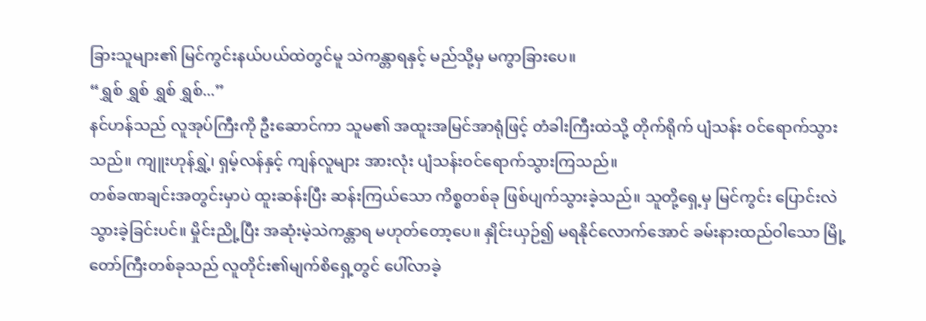ခြားသူများ၏ မြင်ကွင်းနယ်ပယ်ထဲတွင်မူ သဲကန္တာရနှင့် မည်သို့မှ မကွာခြားပေ။
“ရွှစ် ရွှစ် ရွှစ် ရွှစ်...”
နင်ဟန်သည် လူအုပ်ကြီးကို ဦးဆောင်ကာ သူမ၏ အထူးအမြင်အာရုံဖြင့် တံခါးကြီးထဲသို့ တိုက်ရိုက် ပျံသန်း ဝင်ရောက်သွားသည်။ ကျူးဟုန်ရွှဲ့၊ ရှမ့်လန်နှင့် ကျန်လူများ အားလုံး ပျံသန်းဝင်ရောက်သွားကြသည်။
တစ်ခဏချင်းအတွင်းမှာပဲ ထူးဆန်းပြီး ဆန်းကြယ်သော ကိစ္စတစ်ခု ဖြစ်ပျက်သွားခဲ့သည်။ သူတို့ရှေ့မှ မြင်ကွင်း ပြောင်းလဲသွားခဲ့ခြင်းပင်။ မှိုင်းညို့ပြီး အဆုံးမဲ့သဲကန္တာရ မဟုတ်တော့ပေ။ နှိုင်းယှဉ်၍ မရနိုင်လောက်အောင် ခမ်းနားထည်ဝါသော မြို့တော်ကြီးတစ်ခုသည် လူတိုင်း၏မျက်စိရှေ့တွင် ပေါ်လာခဲ့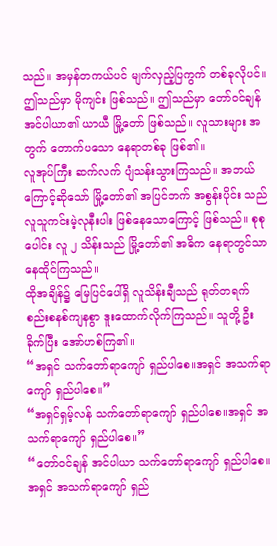သည်။ အမှန်တကယ်ပင် မျက်လှည့်ပြကွက် တစ်ခုလိုပင်။
ဤသည်မှာ မိုကျင်း ဖြစ်သည်။ ဤသည်မှာ တော်ဝင်ချန်အင်ပါယာ၏ ယာယီ မြို့တော် ဖြစ်သည်။ လူသားများ အတွက် တောက်ပသော နေရာတစ်ခု ဖြစ်၏။
လူအုပ်ကြီး ဆက်လက် ပျံသန်းသွားကြသည်။ အဘယ်ကြောင့်ဆိုသော် မြို့တော်၏ အပြင်ဘက် အစွန်းပိုင်း သည် လူသူကင်းမဲ့လုနီးပါး ဖြစ်နေသောကြောင့် ဖြစ်သည်။ စုစုပေါင်း လူ ၂ သိန်းသည် မြို့တော်၏ အဓိက နေရာတွင်သာ နေထိုင်ကြသည်။
ထိုအချိန်၌ မြေပြင်ပေါ်ရှိ လူသိန်းချီသည် ရုတ်တရက် စည်းစနစ်ကျနစွာ ဒူးထောက်လိုက်ကြသည်။ သူတို့ ဦးခိုက်ပြီး အော်ဟစ်ကြ၏။
“အရှင် သက်တော်ရာကျော် ရှည်ပါစေ။အရှင် အသက်ရာကျော် ရှည်ပါစေ။”
“အရှင်ရှမ့်လန် သက်တော်ရာကျော် ရှည်ပါစေ။အရှင် အသက်ရာကျော် ရှည်ပါစေ။”
“တော်ဝင်ချန် အင်ပါယာ သက်တော်ရာကျော် ရှည်ပါစေ။အရှင် အသက်ရာကျော် ရှည်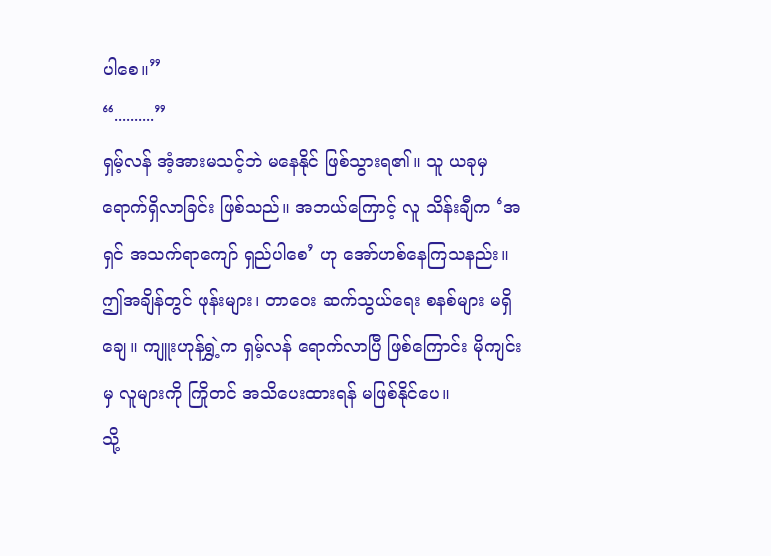ပါစေ။”
“..........”
ရှမ့်လန် အံ့အားမသင့်ဘဲ မနေနိုင် ဖြစ်သွားရ၏။ သူ ယခုမှ ရောက်ရှိလာခြင်း ဖြစ်သည်။ အဘယ်ကြောင့် လူ သိန်းချီက ‘အရှင် အသက်ရာကျော် ရှည်ပါစေ’ ဟု အော်ဟစ်နေကြသနည်း။
ဤအချိန်တွင် ဖုန်းများ၊ တာဝေး ဆက်သွယ်ရေး စနစ်များ မရှိချေ။ ကျူးဟုန်ရွှဲ့က ရှမ့်လန် ရောက်လာပြီ ဖြစ်ကြောင်း မိုကျင်းမှ လူများကို ကြိုတင် အသိပေးထားရန် မဖြစ်နိုင်ပေ။
သို့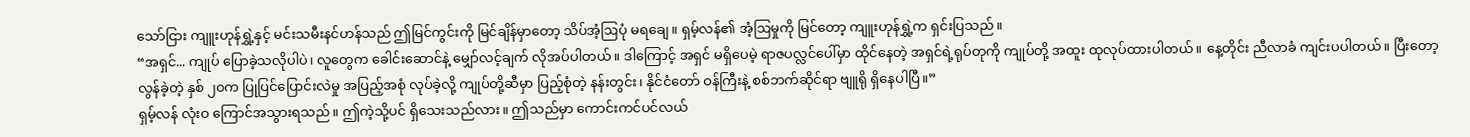သော်ငြား ကျူးဟုန်ရွှဲ့နှင့် မင်းသမီးနင်ဟန်သည် ဤမြင်ကွင်းကို မြင်ချိန်မှာတော့ သိပ်အံ့ဩပုံ မရချေ။ ရှမ့်လန်၏ အံ့ဩမှုကို မြင်တော့ ကျူးဟုန်ရွှဲ့က ရှင်းပြသည်။
“အရှင်... ကျုပ် ပြောခဲ့သလိုပါပဲ၊ လူတွေက ခေါင်းဆောင်နဲ့ မျှော်လင့်ချက် လိုအပ်ပါတယ်။ ဒါကြောင့် အရှင် မရှိပေမဲ့ ရာဇပလ္လင်ပေါ်မှာ ထိုင်နေတဲ့ အရှင်ရဲ့ရုပ်တုကို ကျုပ်တို့ အထူး ထုလုပ်ထားပါတယ်။ နေ့တိုင်း ညီလာခံ ကျင်းပပါတယ်။ ပြီးတော့ လွန်ခဲ့တဲ့ နှစ် ၂၀က ပြုပြင်ပြောင်းလဲမှု အပြည့်အစုံ လုပ်ခဲ့လို့ ကျုပ်တို့ဆီမှာ ပြည့်စုံတဲ့ နန်းတွင်း၊ နိုင်ငံတော် ဝန်ကြီးနဲ့ စစ်ဘက်ဆိုင်ရာ ဗျူရို ရှိနေပါပြီ။”
ရှမ့်လန် လုံးဝ ကြောင်အသွားရသည်။ ဤကဲ့သို့ပင် ရှိသေးသည်လား။ ဤသည်မှာ ကောင်းကင်ပင်လယ်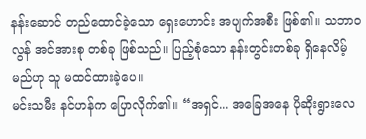နန်းဆောင် တည်ထောင်ခဲ့သော ရှေးဟောင်း အပျက်အစီး ဖြစ်၏။ သဘာဝလွန် အင်အားစု တစ်ခု ဖြစ်သည်။ ပြည့်စုံသော နန်းတွင်းတစ်ခု ရှိနေလိမ့်မည်ဟု သူ မထင်ထားခဲ့ပေ။
မင်းသမီး နင်ဟန်က ပြောလိုက်၏။ “အရှင်... အခြေအနေ ပိုဆိုးရွားလေ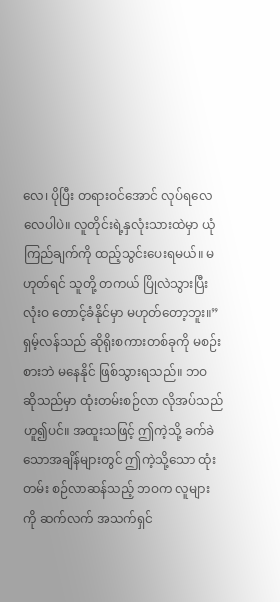လေ၊ ပိုပြီး တရားဝင်အောင် လုပ်ရလေလေပါပဲ။ လူတိုင်းရဲ့နှလုံးသားထဲမှာ ယုံကြည်ချက်ကို ထည့်သွင်းပေးရမယ်။ မဟုတ်ရင် သူတို့ တကယ် ပြိုလဲသွားပြီး လုံးဝ တောင့်ခံနိုင်မှာ မဟုတ်တော့ဘူး။”
ရှမ့်လန်သည် ဆိုရိုးစကားတစ်ခုကို မစဉ်းစားဘဲ မနေနိုင် ဖြစ်သွားရသည်။ ဘဝ ဆိုသည်မှာ ထုံးတမ်းစဉ်လာ လိုအပ်သည် ဟူ၍ပင်။ အထူးသဖြင့် ဤကဲ့သို့ ခက်ခဲသောအချိန်များတွင် ဤကဲ့သို့သော ထုံးတမ်း စဉ်လာဆန်သည့် ဘဝက လူများကို ဆက်လက် အသက်ရှင်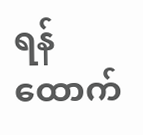ရန် ထောက်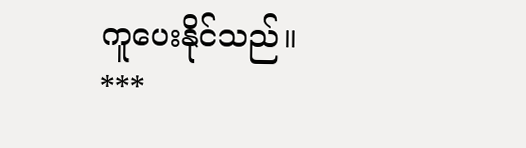ကူပေးနိုင်သည်။
***